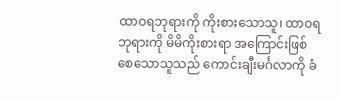ထာဝရဘုရားကို ကိုးစားသောသူ၊ ထာဝရဘုရားကို မိမိကိုးစားရာ အကြောင်းဖြစ်စေသောသူသည် ကောင်းချီးမင်္ဂလာကို ခံ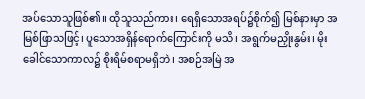အပ်သောသူဖြစ်၏။ ထိုသူသည်ကား၊ ရေရှိသောအရပ်၌စိုက်၍ မြစ်နားမှာ အမြစ်ဖြာသဖြင့်၊ ပူသောအရှိန်ရောက်ကြောင်းကို မသိ၊ အရွက်မညှိုးနွမ်း၊ မိုးခေါင်သောကာလ၌ စိုးရိမ်စရာမရှိဘဲ၊ အစဉ်အမြဲ အ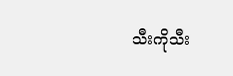သီးကိုသီး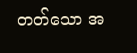တတ်သော အ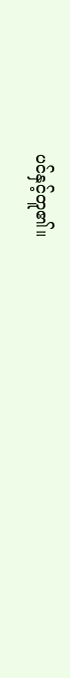ပင်နှင့်တူ၏။